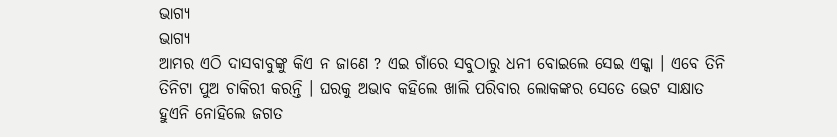ଭାଗ୍ୟ
ଭାଗ୍ୟ
ଆମର ଏଠି ଦାସବାବୁଙ୍କୁ କିଏ ନ ଜାଣେ ? ଏଇ ଗାଁରେ ସବୁଠାରୁ ଧନୀ ବୋଇଲେ ସେଇ ଏକ୍କା । ଏବେ ତିନି ତିନିଟା ପୁଅ ଚାକିରୀ କରନ୍ତି । ଘରକୁ ଅଭାବ କହିଲେ ଖାଲି ପରିବାର ଲୋକଙ୍କର ସେତେ ଭେଟ ସାକ୍ଷାତ ହୁଏନି ନୋହିଲେ ଜଗତ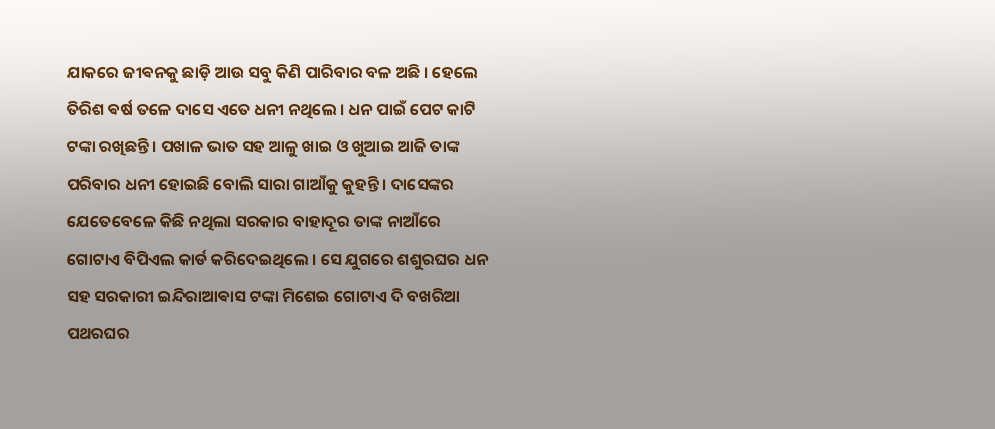ଯାକରେ ଜୀଵନକୁ ଛାଡ଼ି ଆଉ ସବୁ କିଣି ପାରିବାର ବଳ ଅଛି । ହେଲେ ତିରିଶ ଵର୍ଷ ତଳେ ଦାସେ ଏତେ ଧନୀ ନଥିଲେ । ଧନ ପାଇଁ ପେଟ କାଟି ଟଙ୍କା ରଖିଛନ୍ତି । ପଖାଳ ଭାତ ସହ ଆଳୁ ଖାଇ ଓ ଖୁଆଇ ଆଜି ତାଙ୍କ ପରିବାର ଧନୀ ହୋଇଛି ବୋଲି ସାରା ଗାଆଁକୁ କୁହନ୍ତି । ଦାସେଙ୍କର ଯେତେବେଳେ କିଛି ନଥିଲା ସରକାର ବାହାଦୂର ତାଙ୍କ ନାଆଁରେ ଗୋଟାଏ ବିପିଏଲ କାର୍ଡ କରିଦେଇଥିଲେ । ସେ ଯୁଗରେ ଶଶୁରଘର ଧନ ସହ ସରକାରୀ ଇନ୍ଦିରାଆଵାସ ଟଙ୍କା ମିଶେଇ ଗୋଟାଏ ଦି ବଖରିଆ ପଥରଘର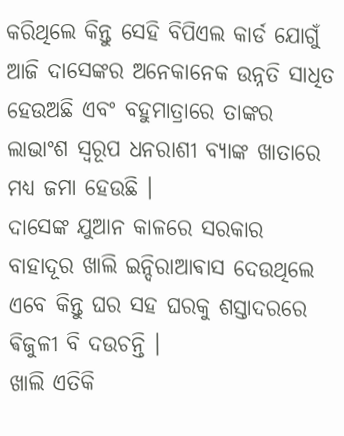କରିଥିଲେ କିନ୍ତୁ ସେହି ବିପିଏଲ କାର୍ଡ ଯୋଗୁଁ ଆଜି ଦାସେଙ୍କର ଅନେକାନେକ ଉନ୍ନତି ସାଧିତ ହେଉଅଛି ଏବଂ ବହୁମାତ୍ରାରେ ତାଙ୍କର ଲାଭାଂଶ ସ୍ଵରୂପ ଧନରାଶୀ ବ୍ୟାଙ୍କ ଖାତାରେ ମଧ୍ଯ ଜମା ହେଉଛି ।
ଦାସେଙ୍କ ଯୁଆନ କାଳରେ ସରକାର ବାହାଦୂର ଖାଲି ଇନ୍ଦିରାଆଵାସ ଦେଉଥିଲେ ଏବେ କିନ୍ତୁ ଘର ସହ ଘରକୁ ଶସ୍ତାଦରରେ ଵିଜୁଳୀ ବି ଦଉଚନ୍ତି ।
ଖାଲି ଏତିକି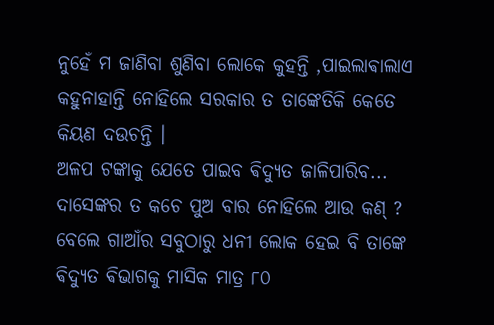ନୁହେଁ ମ ଜାଣିବା ଶୁଣିବା ଲୋକେ କୁହନ୍ତି ,ପାଇଲାଵାଲାଏ କହୁନାହାନ୍ତି ନୋହିଲେ ସରକାର ତ ତାଙ୍କେତିକି କେତେ କିୟଣ ଦଉଚନ୍ତି ।
ଅଳପ ଟଙ୍କାକୁ ଯେତେ ପାଇବ ଵିଦ୍ୟୁତ ଜାଳିପାରିବ... ଦାସେଙ୍କର ତ କଚେ ପୁଅ ବାର ନୋହିଲେ ଆଉ କଣ୍ ?
ବେଲେ ଗାଆଁର ସବୁଠାରୁ ଧନୀ ଲୋକ ହେଇ ବି ତାଙ୍କେ ଵିଦ୍ୟୁତ ଵିଭାଗକୁ ମାସିକ ମାତ୍ର ୮୦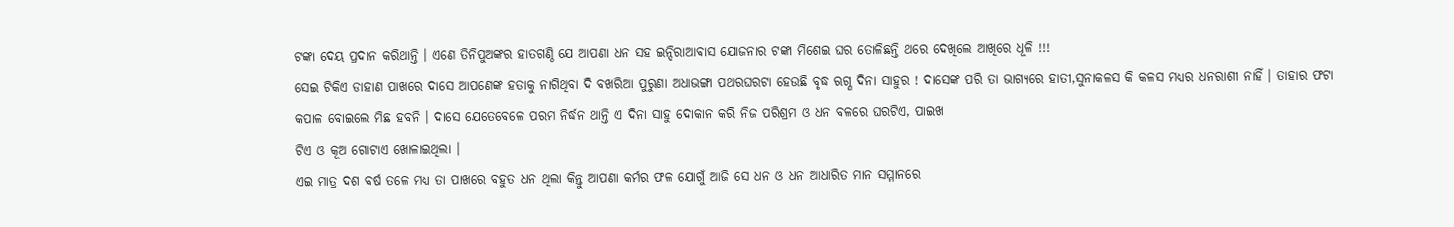ଟଙ୍କା ଦେୟ ପ୍ରଦାନ କରିଥାନ୍ତି । ଏଣେ ତିନିପୁଅଙ୍କର ହାତଗଣ୍ଠି ଯେ ଆପଣା ଧନ ସହ ଇନ୍ଦିରାଆଵାସ ଯୋଜନାର ଟଙ୍କା ମିଶେଇ ଘର ତୋଳିଛନ୍ତି ଥରେ ଦେଖିଲେ ଆଖିରେ ଧୂଳି !!!
ସେଇ ଟିକିଏ ଡାହାଣ ପାଖରେ ଦାସେ ଆପଣେଙ୍କ ହତାକୁ ନାଗିଥିବା ଦି ବଖରିଆ ପୁରୁଣା ଅଧାଭଙ୍ଗା ପଥରଘରଟା ହେଉଛି ବୃଦ୍ଧ ଋଗ୍ଣ ଦିନା ସାହୁର ! ଦାସେଙ୍କ ପରି ତା ଭାଗ୍ୟରେ ହାତୀ,ସୁନାକଳସ କି କଳସ ମଧ୍ୟର ଧନରାଶୀ ନାହିଁ । ତାହାର ଫଟା କପାଳ ବୋଇଲେ ମିଛ ହବନି । ଦାସେ ଯେତେବେଳେ ପରମ ନିର୍ଦ୍ଧନ ଥାନ୍ତି ଏ ଦିନା ସାହୁ ଦୋକାନ କରି ନିଜ ପରିଶ୍ରମ ଓ ଧନ ବଳରେ ଘରଟିଏ, ପାଇଖ
ଟିଏ ଓ କୂଅ ଗୋଟାଏ ଖୋଳାଇଥିଲା ।
ଏଇ ମାତ୍ର ଦଶ ଵର୍ଷ ତଳେ ମଧ୍ଯ ତା ପାଖରେ ବହୁତ ଧନ ଥିଲା କିନ୍ତୁ ଆପଣା କର୍ମର ଫଳ ଯୋଗୁଁ ଆଜି ସେ ଧନ ଓ ଧନ ଆଧାରିତ ମାନ ସମ୍ମାନରେ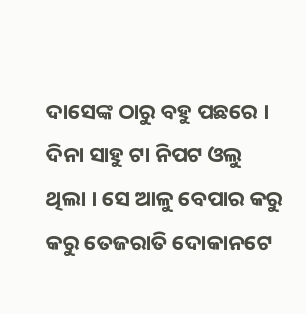ଦାସେଙ୍କ ଠାରୁ ବହୁ ପଛରେ । ଦିନା ସାହୁ ଟା ନିପଟ ଓଲୁ ଥିଲା । ସେ ଆଳୁ ବେପାର କରୁ କରୁ ତେଜରାତି ଦୋକାନଟେ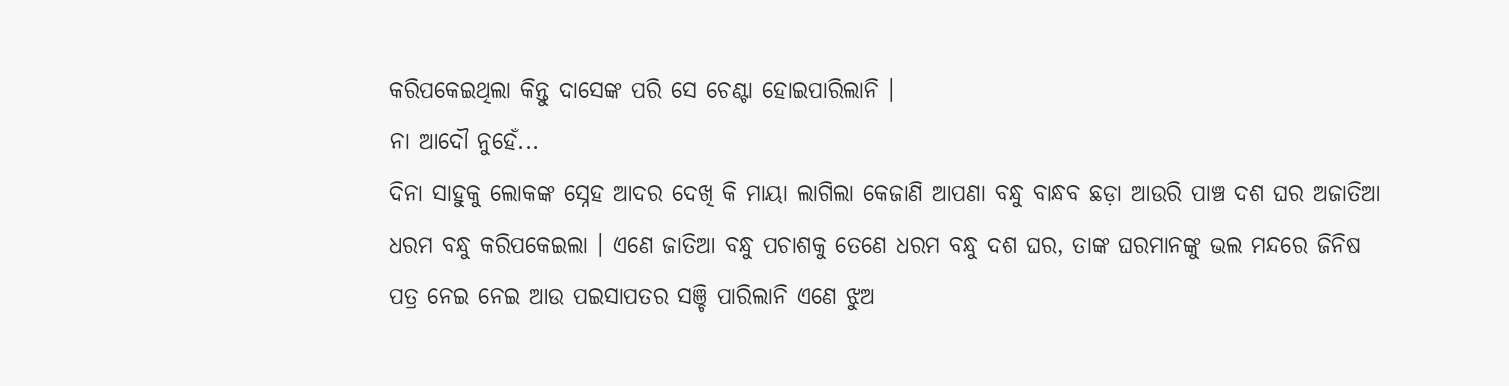କରିପକେଇଥିଲା କିନ୍ତୁ ଦାସେଙ୍କ ପରି ସେ ଚେଣ୍ଟା ହୋଇପାରିଲାନି ।
ନା ଆଦୌ ନୁହେଁ...
ଦିନା ସାହୁକୁ ଲୋକଙ୍କ ସ୍ନେହ ଆଦର ଦେଖି କି ମାୟା ଲାଗିଲା କେଜାଣି ଆପଣା ବନ୍ଧୁ ବାନ୍ଧବ ଛଡ଼ା ଆଉରି ପାଞ୍ଚ ଦଶ ଘର ଅଜାତିଆ ଧରମ ବନ୍ଧୁ କରିପକେଇଲା । ଏଣେ ଜାତିଆ ବନ୍ଧୁ ପଚାଶକୁ ତେଣେ ଧରମ ବନ୍ଧୁ ଦଶ ଘର, ତାଙ୍କ ଘରମାନଙ୍କୁ ଭଲ ମନ୍ଦରେ ଜିନିଷ ପତ୍ର ନେଇ ନେଇ ଆଉ ପଇସାପତର ସଞ୍ଚି ପାରିଲାନି ଏଣେ ଝୁଅ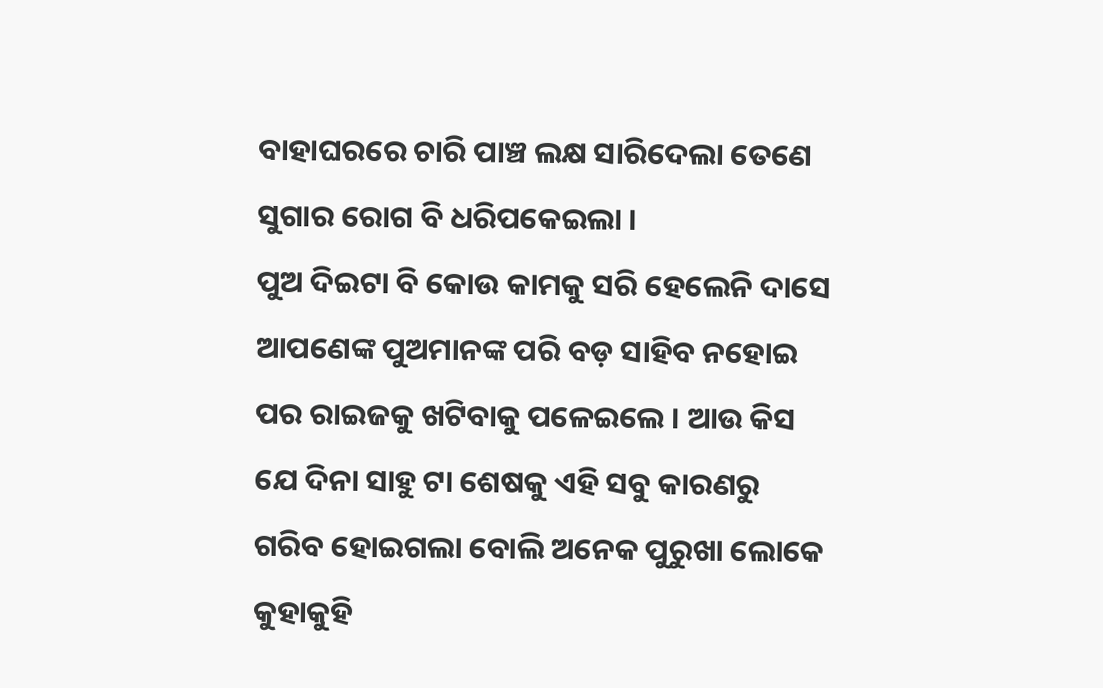ବାହାଘରରେ ଚାରି ପାଞ୍ଚ ଲକ୍ଷ ସାରିଦେଲା ତେଣେ ସୁଗାର ରୋଗ ବି ଧରିପକେଇଲା ।
ପୁଅ ଦିଇଟା ବି କୋଉ କାମକୁ ସରି ହେଲେନି ଦାସେ ଆପଣେଙ୍କ ପୁଅମାନଙ୍କ ପରି ବଡ଼ ସାହିବ ନହୋଇ ପର ରାଇଜକୁ ଖଟିବାକୁ ପଳେଇଲେ । ଆଉ କିସ ଯେ ଦିନା ସାହୁ ଟା ଶେଷକୁ ଏହି ସବୁ କାରଣରୁ ଗରିବ ହୋଇଗଲା ବୋଲି ଅନେକ ପୁରୁଖା ଲୋକେ କୁହାକୁହି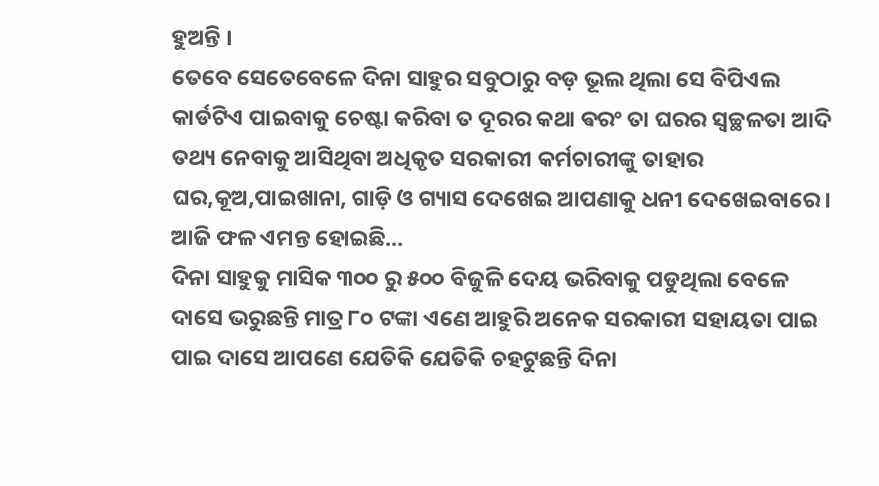ହୁଅନ୍ତି ।
ତେବେ ସେତେବେଳେ ଦିନା ସାହୁର ସବୁଠାରୁ ବଡ଼ ଭୂଲ ଥିଲା ସେ ବିପିଏଲ କାର୍ଡଟିଏ ପାଇବାକୁ ଚେଷ୍ଟା କରିବା ତ ଦୂରର କଥା ଵରଂ ତା ଘରର ସ୍ଵଚ୍ଛଳତା ଆଦି ତଥ୍ୟ ନେବାକୁ ଆସିଥିବା ଅଧିକୃତ ସରକାରୀ କର୍ମଚାରୀଙ୍କୁ ତାହାର ଘର,କୂଅ,ପାଇଖାନା, ଗାଡ଼ି ଓ ଗ୍ୟାସ ଦେଖେଇ ଆପଣାକୁ ଧନୀ ଦେଖେଇବାରେ ।
ଆଜି ଫଳ ଏମନ୍ତ ହୋଇଛି...
ଦିନା ସାହୁକୁ ମାସିକ ୩୦୦ ରୁ ୫୦୦ ବିଜୁଳି ଦେୟ ଭରିବାକୁ ପଡୁଥିଲା ବେଳେ ଦାସେ ଭରୁଛନ୍ତି ମାତ୍ର ୮୦ ଟଙ୍କା ଏଣେ ଆହୁରି ଅନେକ ସରକାରୀ ସହାୟତା ପାଇ ପାଇ ଦାସେ ଆପଣେ ଯେତିକି ଯେତିକି ଚହଟୁଛନ୍ତି ଦିନା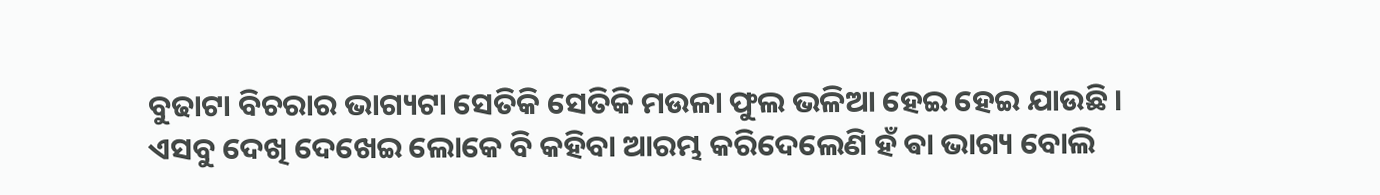ବୁଢାଟା ବିଚରାର ଭାଗ୍ୟଟା ସେତିକି ସେତିକି ମଉଳା ଫୁଲ ଭଳିଆ ହେଇ ହେଇ ଯାଉଛି ।
ଏସବୁ ଦେଖି ଦେଖେଇ ଲୋକେ ବି କହିବା ଆରମ୍ଭ କରିଦେଲେଣି ହଁ ଵା ଭାଗ୍ୟ ବୋଲି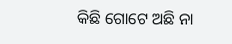କିଛି ଗୋଟେ ଅଛି ନା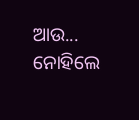ଆଉ...
ନୋହିଲେ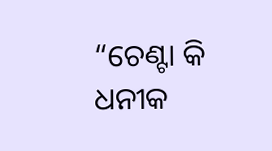“ଚେଣ୍ଟା କି ଧନୀକ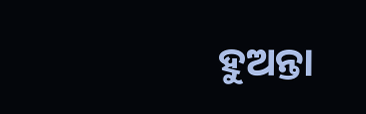ହୁଅନ୍ତା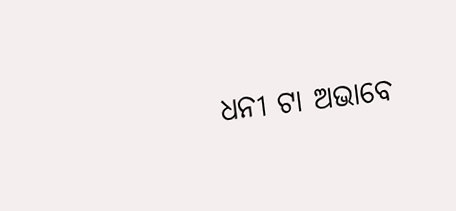ଧନୀ ଟା ଅଭାବେ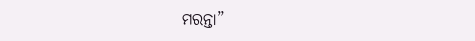ମରନ୍ତା”